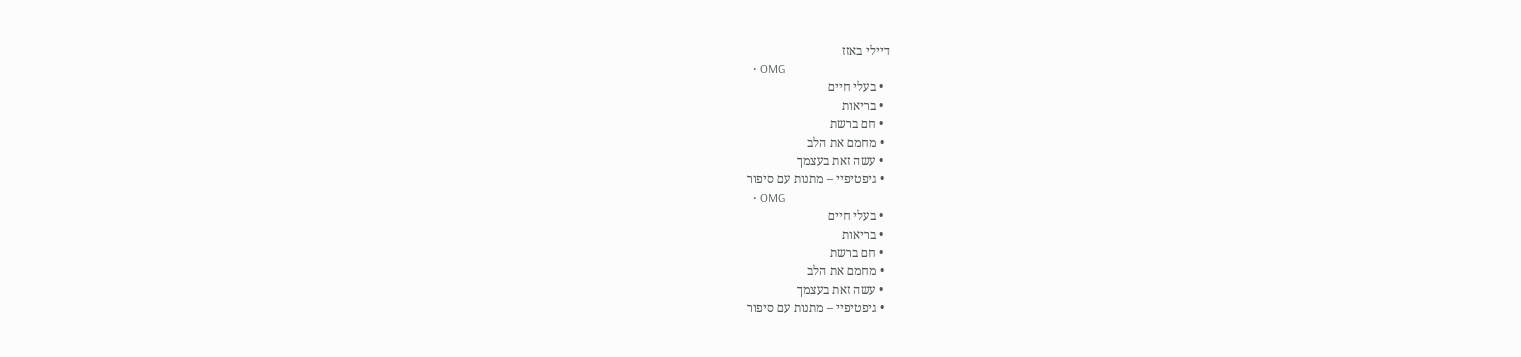דיילי באזז
  • OMG
  • בעלי חיים
  • בריאות
  • חם ברשת
  • מחמם את הלב
  • עשה זאת בעצמך
  • גיפטיפיי – מתנות עם סיפור
  • OMG
  • בעלי חיים
  • בריאות
  • חם ברשת
  • מחמם את הלב
  • עשה זאת בעצמך
  • גיפטיפיי – מתנות עם סיפור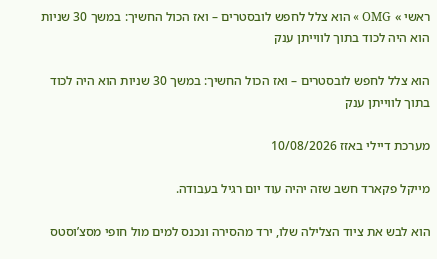ראשי » OMG » הוא צלל לחפש לובסטרים – ואז הכול החשיך: במשך 30 שניות הוא היה לכוד בתוך לווייתן ענק

הוא צלל לחפש לובסטרים – ואז הכול החשיך: במשך 30 שניות הוא היה לכוד בתוך לווייתן ענק

מערכת דיילי באזז 10/08/2026

מייקל פקארד חשב שזה יהיה עוד יום רגיל בעבודה.

הוא לבש את ציוד הצלילה שלו, ירד מהסירה ונכנס למים מול חופי מסצ’וסטס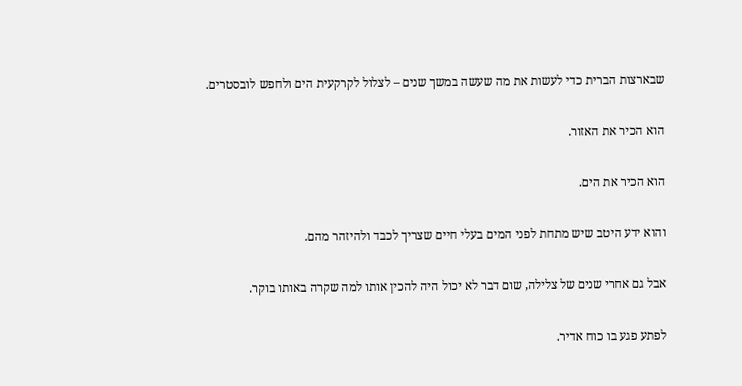שבארצות הברית כדי לעשות את מה שעשה במשך שנים – לצלול לקרקעית הים ולחפש לובסטרים.

הוא הכיר את האזור.

הוא הכיר את הים.

והוא ידע היטב שיש מתחת לפני המים בעלי חיים שצריך לכבד ולהיזהר מהם.

אבל גם אחרי שנים של צלילה, שום דבר לא יכול היה להכין אותו למה שקרה באותו בוקר.

לפתע פגע בו כוח אדיר.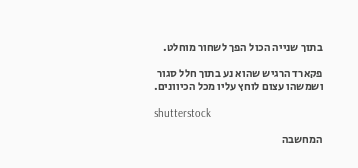בתוך שנייה הכול הפך לשחור מוחלט.

פקארד הרגיש שהוא נע בתוך חלל סגור ושמשהו עצום לוחץ עליו מכל הכיוונים.

shutterstock

המחשבה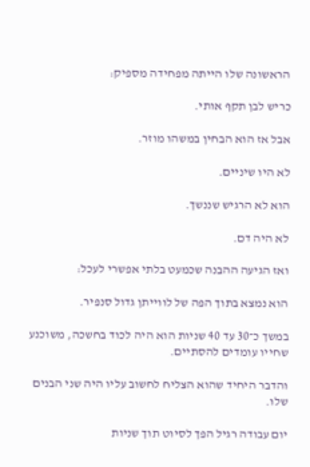הראשונה שלו הייתה מפחידה מספיק:

כריש לבן תקף אותי.

אבל אז הוא הבחין במשהו מוזר.

לא היו שיניים.

הוא לא הרגיש שננשך.

לא היה דם.

ואז הגיעה ההבנה שכמעט בלתי אפשרי לעכל:

הוא נמצא בתוך הפה של לווייתן גדול סנפיר.

במשך כ־30 עד 40 שניות הוא היה לכוד בחשכה, משוכנע שחייו עומדים להסתיים.

והדבר היחיד שהוא הצליח לחשוב עליו היה שני הבנים שלו.

יום עבודה רגיל הפך לסיוט תוך שניות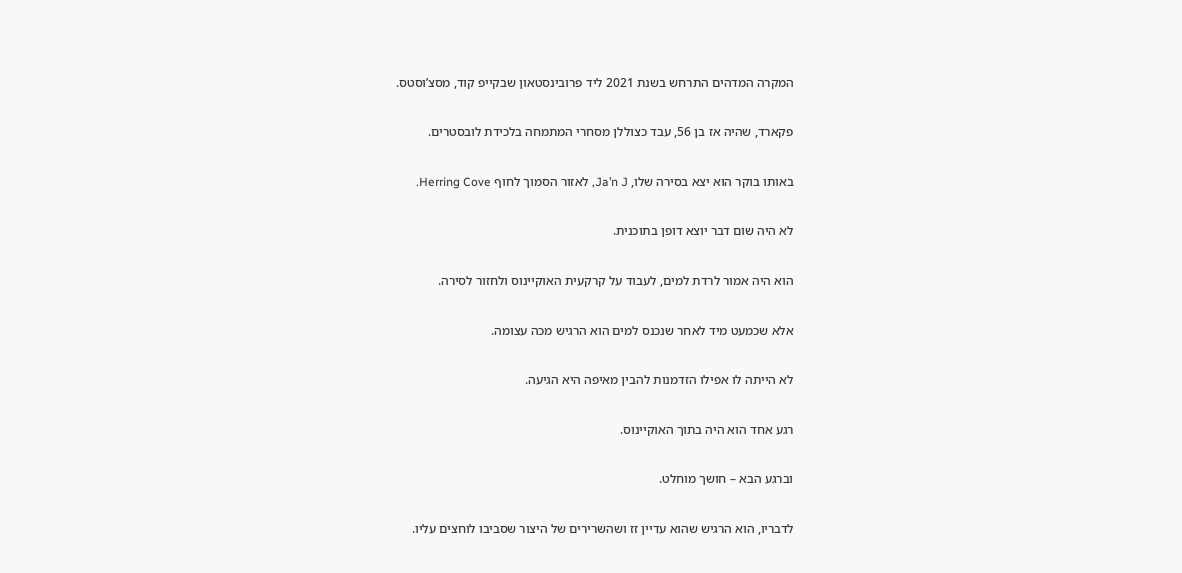המקרה המדהים התרחש בשנת 2021 ליד פרובינסטאון שבקייפ קוד, מסצ’וסטס.

פקארד, שהיה אז בן 56, עבד כצוללן מסחרי המתמחה בלכידת לובסטרים.

באותו בוקר הוא יצא בסירה שלו, Ja’n J, לאזור הסמוך לחוף Herring Cove.

לא היה שום דבר יוצא דופן בתוכנית.

הוא היה אמור לרדת למים, לעבוד על קרקעית האוקיינוס ולחזור לסירה.

אלא שכמעט מיד לאחר שנכנס למים הוא הרגיש מכה עצומה.

לא הייתה לו אפילו הזדמנות להבין מאיפה היא הגיעה.

רגע אחד הוא היה בתוך האוקיינוס.

וברגע הבא – חושך מוחלט.

לדבריו, הוא הרגיש שהוא עדיין זז ושהשרירים של היצור שסביבו לוחצים עליו.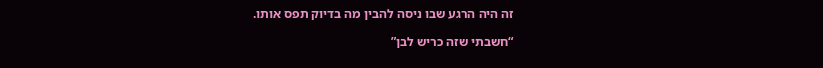זה היה הרגע שבו ניסה להבין מה בדיוק תפס אותו.

“חשבתי שזה כריש לבן”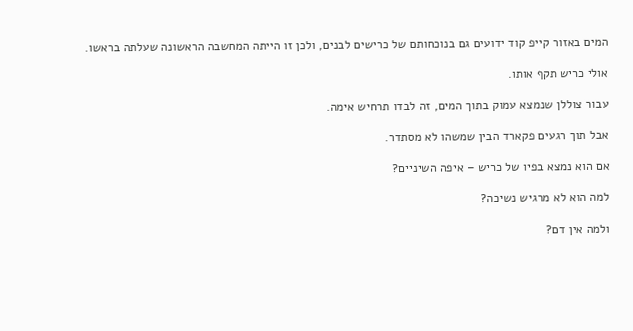המים באזור קייפ קוד ידועים גם בנוכחותם של כרישים לבנים, ולכן זו הייתה המחשבה הראשונה שעלתה בראשו.

אולי כריש תקף אותו.

עבור צוללן שנמצא עמוק בתוך המים, זה לבדו תרחיש אימה.

אבל תוך רגעים פקארד הבין שמשהו לא מסתדר.

אם הוא נמצא בפיו של כריש – איפה השיניים?

למה הוא לא מרגיש נשיכה?

ולמה אין דם?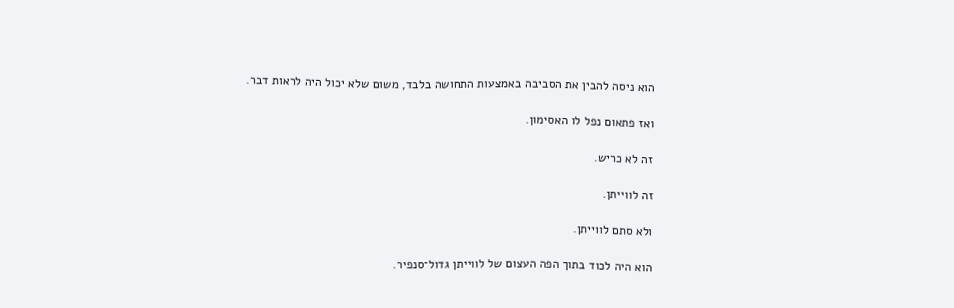הוא ניסה להבין את הסביבה באמצעות התחושה בלבד, משום שלא יכול היה לראות דבר.

ואז פתאום נפל לו האסימון.

זה לא כריש.

זה לווייתן.

ולא סתם לווייתן.

הוא היה לכוד בתוך הפה העצום של לווייתן גדול־סנפיר.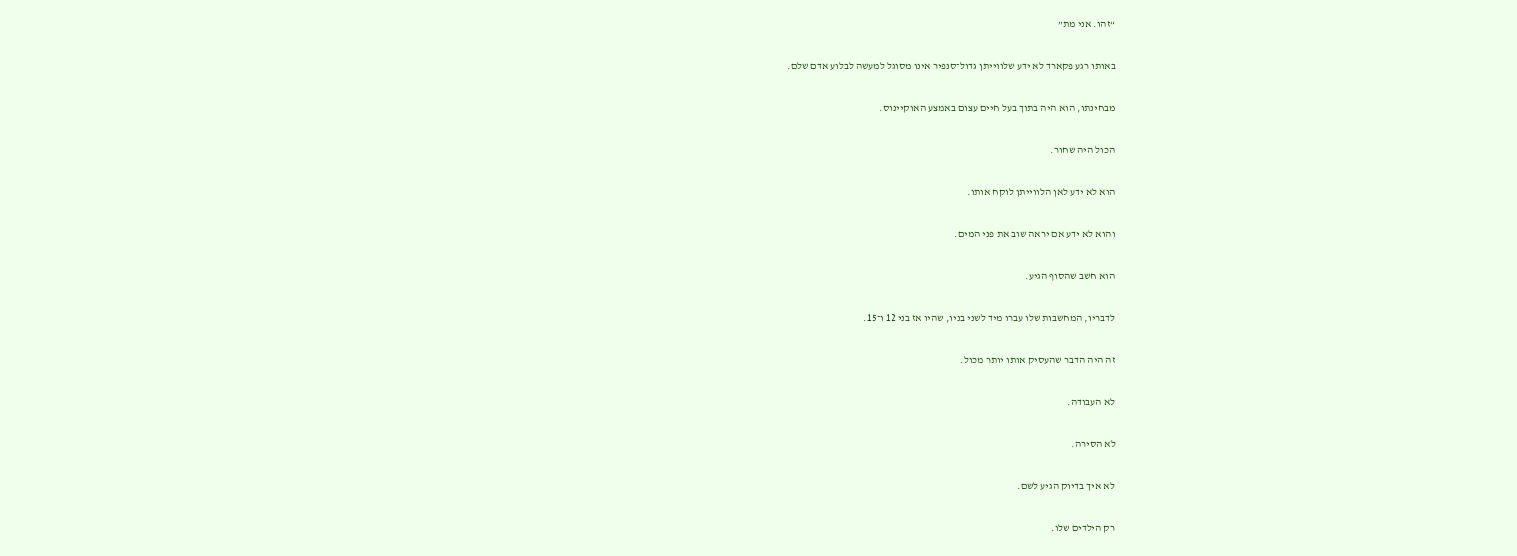“זהו. אני מת”

באותו רגע פקארד לא ידע שלווייתן גדול־סנפיר אינו מסוגל למעשה לבלוע אדם שלם.

מבחינתו, הוא היה בתוך בעל חיים עצום באמצע האוקיינוס.

הכול היה שחור.

הוא לא ידע לאן הלווייתן לוקח אותו.

והוא לא ידע אם יראה שוב את פני המים.

הוא חשב שהסוף הגיע.

לדבריו, המחשבות שלו עברו מיד לשני בניו, שהיו אז בני 12 ו־15.

זה היה הדבר שהעסיק אותו יותר מכול.

לא העבודה.

לא הסירה.

לא איך בדיוק הגיע לשם.

רק הילדים שלו.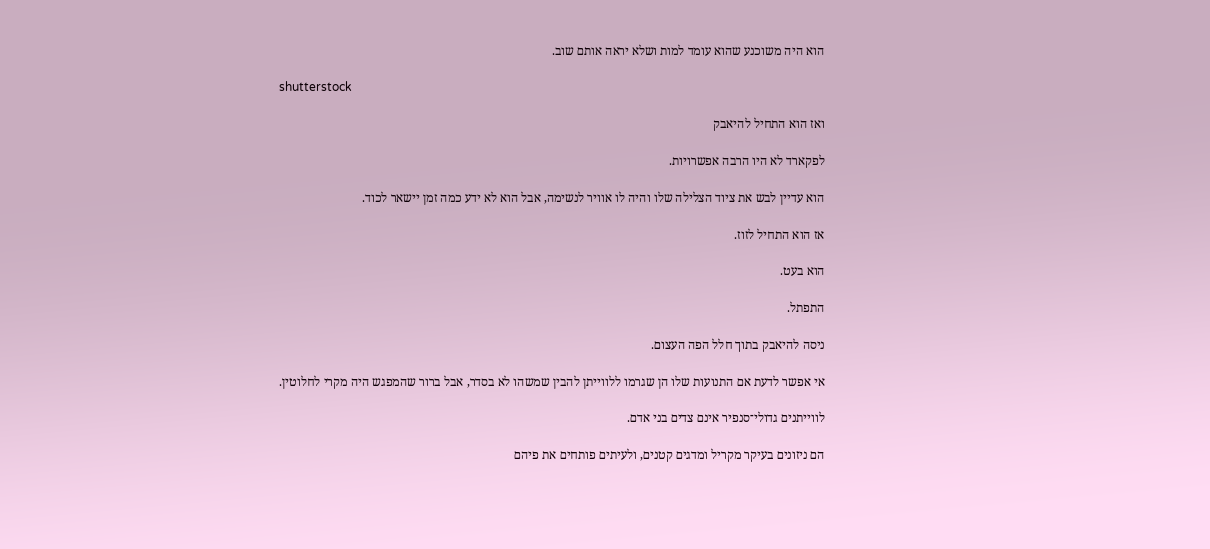הוא היה משוכנע שהוא עומד למות ושלא יראה אותם שוב.

shutterstock

ואז הוא התחיל להיאבק

לפקארד לא היו הרבה אפשרויות.

הוא עדיין לבש את ציוד הצלילה שלו והיה לו אוויר לנשימה, אבל הוא לא ידע כמה זמן יישאר לכוד.

אז הוא התחיל לזוז.

הוא בעט.

התפתל.

ניסה להיאבק בתוך חלל הפה העצום.

אי אפשר לדעת אם התנועות שלו הן שגרמו ללווייתן להבין שמשהו לא בסדר, אבל ברור שהמפגש היה מקרי לחלוטין.

לווייתנים גדולי־סנפיר אינם צדים בני אדם.

הם ניזונים בעיקר מקריל ומדגים קטנים, ולעיתים פותחים את פיהם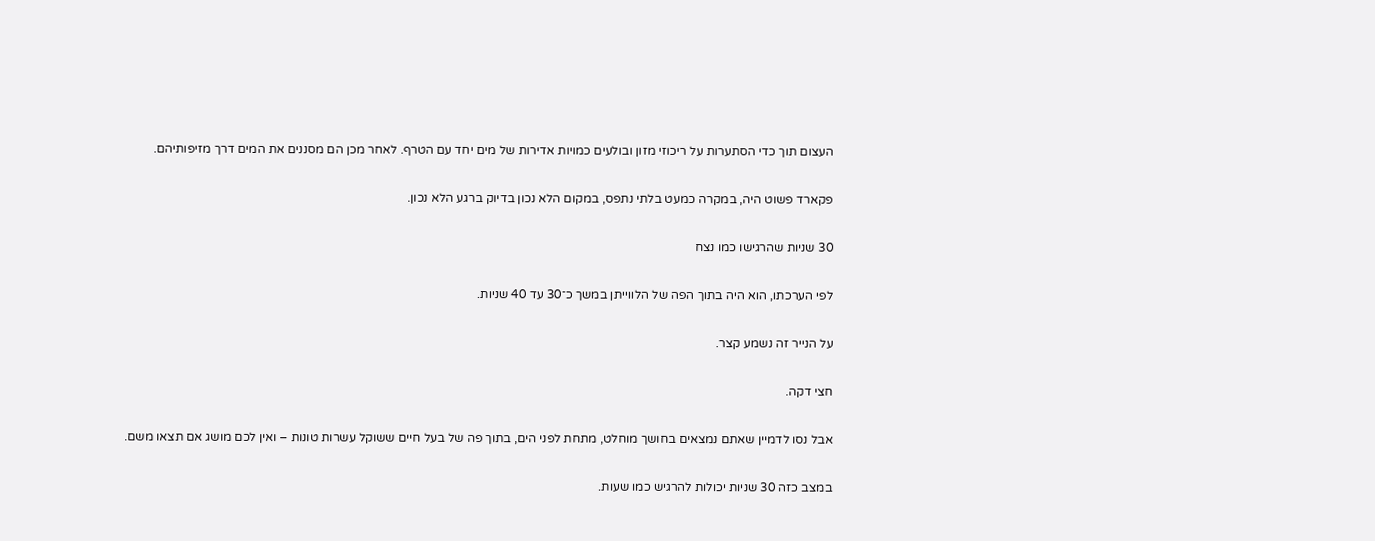העצום תוך כדי הסתערות על ריכוזי מזון ובולעים כמויות אדירות של מים יחד עם הטרף. לאחר מכן הם מסננים את המים דרך מזיפותיהם.

פקארד פשוט היה, במקרה כמעט בלתי נתפס, במקום הלא נכון בדיוק ברגע הלא נכון.

30 שניות שהרגישו כמו נצח

לפי הערכתו, הוא היה בתוך הפה של הלווייתן במשך כ־30 עד 40 שניות.

על הנייר זה נשמע קצר.

חצי דקה.

אבל נסו לדמיין שאתם נמצאים בחושך מוחלט, מתחת לפני הים, בתוך פה של בעל חיים ששוקל עשרות טונות – ואין לכם מושג אם תצאו משם.

במצב כזה 30 שניות יכולות להרגיש כמו שעות.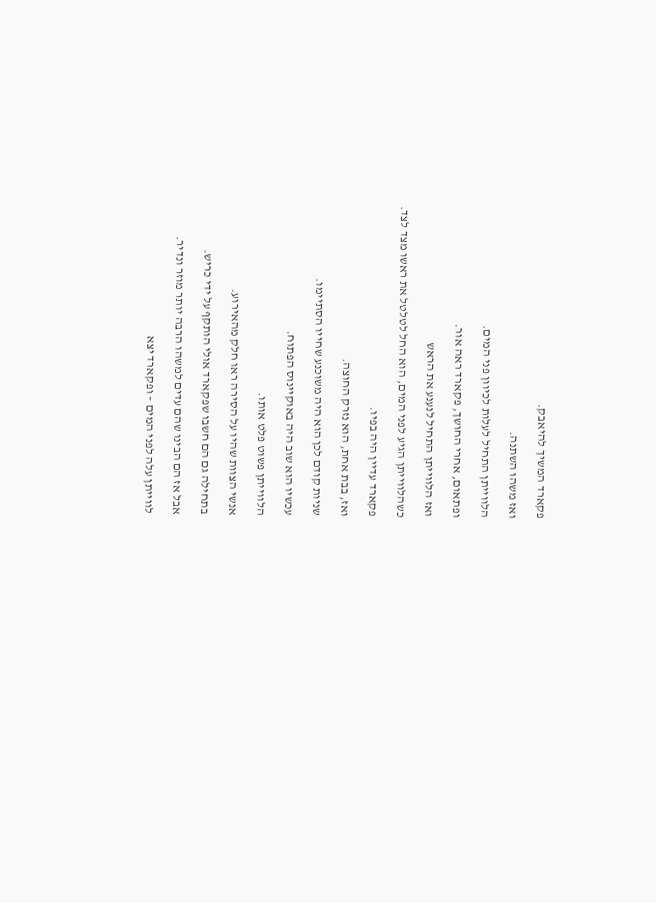פקארד המשיך להיאבק.

ואז משהו השתנה.

הלווייתן התחיל לעלות לכיוון פני המים.

ופתאום, אחרי החושך, פקארד ראה אור.

ואז הלווייתן התחיל לנענע את הראש

כשהלווייתן הגיע לפני המים, הוא החל לטלטל את ראשו מצד לצד.

פקארד עדיין היה בפיו.

ואז, בבת אחת, הוא נזרק החוצה.

שניות קודם לכן הוא היה משוכנע שחייו הסתיימו.

עכשיו הוא שוב היה באוקיינוס הפתוח.

הלווייתן פשוט פלט אותו.

אנשי הצוות שהיו על הסירה ראו חלק מהאירוע.

בתחילה גם הם חשבו שפקארד אולי הותקף על ידי כריש.

אבל אז הם הבינו שהם עדים למשהו הרבה יותר מוזר ונדיר.

לווייתן עלה לפני המים – ופקארד יצא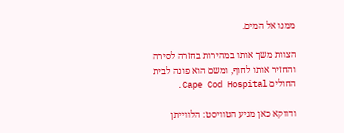ממנו אל המים.

הצוות משך אותו במהירות בחזרה לסירה והחזיר אותו לחוף, ומשם הוא פונה לבית החולים Cape Cod Hospital.

ודווקא כאן מגיע הטוויסט: הלווייתן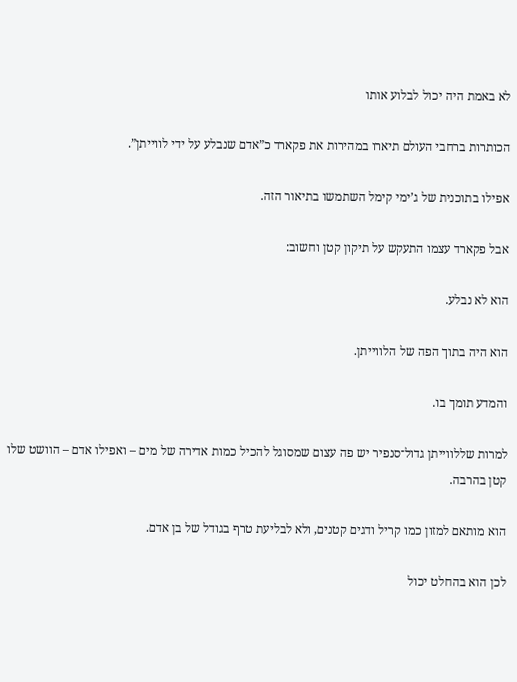לא באמת היה יכול לבלוע אותו

הכותרות ברחבי העולם תיארו במהירות את פקארד כ”אדם שנבלע על ידי לווייתן”.

אפילו בתוכנית של ג’ימי קימל השתמשו בתיאור הזה.

אבל פקארד עצמו התעקש על תיקון קטן וחשוב:

הוא לא נבלע.

הוא היה בתוך הפה של הלווייתן.

והמדע תומך בו.

למרות שללווייתן גדול־סנפיר יש פה עצום שמסוגל להכיל כמות אדירה של מים – ואפילו אדם – הוושט שלו קטן בהרבה.

הוא מותאם למזון כמו קריל ודגים קטנים, ולא לבליעת טרף בגודל של בן אדם.

לכן הוא בהחלט יכול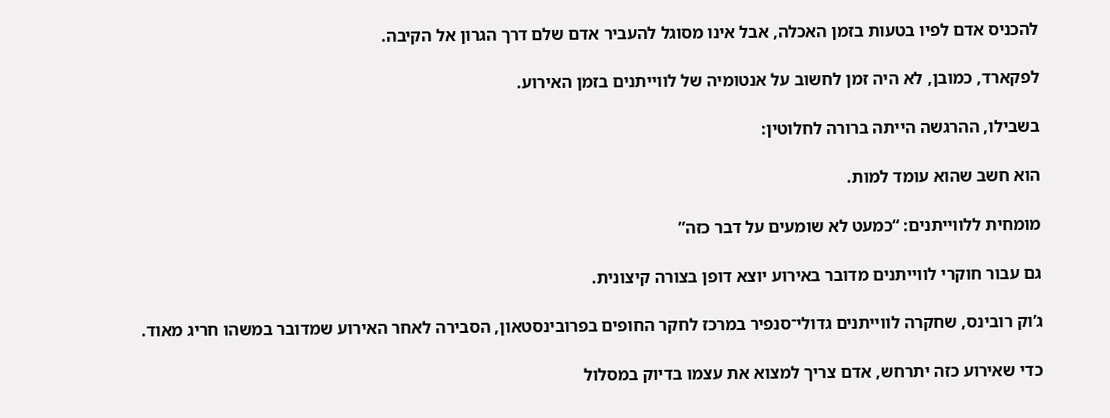להכניס אדם לפיו בטעות בזמן האכלה, אבל אינו מסוגל להעביר אדם שלם דרך הגרון אל הקיבה.

לפקארד, כמובן, לא היה זמן לחשוב על אנטומיה של לווייתנים בזמן האירוע.

בשבילו, ההרגשה הייתה ברורה לחלוטין:

הוא חשב שהוא עומד למות.

מומחית ללווייתנים: “כמעט לא שומעים על דבר כזה”

גם עבור חוקרי לווייתנים מדובר באירוע יוצא דופן בצורה קיצונית.

ג’וק רובינס, שחקרה לווייתנים גדולי־סנפיר במרכז לחקר החופים בפרובינסטאון, הסבירה לאחר האירוע שמדובר במשהו חריג מאוד.

כדי שאירוע כזה יתרחש, אדם צריך למצוא את עצמו בדיוק במסלול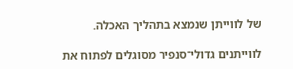של לווייתן שנמצא בתהליך האכלה.

לווייתנים גדולי־סנפיר מסוגלים לפתוח את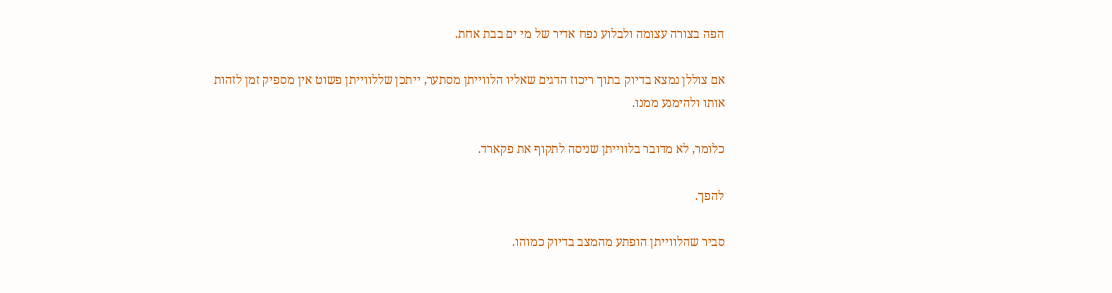הפה בצורה עצומה ולבלוע נפח אדיר של מי ים בבת אחת.

אם צוללן נמצא בדיוק בתוך ריכוז הדגים שאליו הלווייתן מסתער, ייתכן שללווייתן פשוט אין מספיק זמן לזהות אותו ולהימנע ממנו.

כלומר, לא מדובר בלווייתן שניסה לתקוף את פקארד.

להפך.

סביר שהלווייתן הופתע מהמצב בדיוק כמוהו.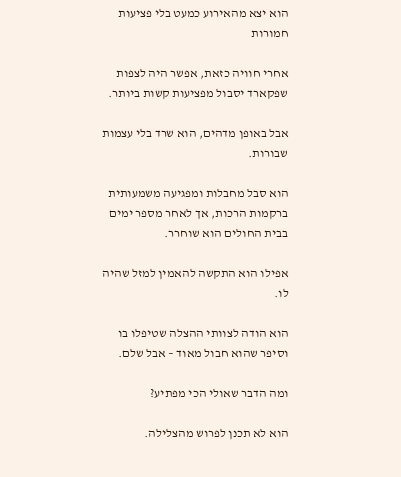הוא יצא מהאירוע כמעט בלי פציעות חמורות

אחרי חוויה כזאת, אפשר היה לצפות שפקארד יסבול מפציעות קשות ביותר.

אבל באופן מדהים, הוא שרד בלי עצמות שבורות.

הוא סבל מחבלות ומפגיעה משמעותית ברקמות הרכות, אך לאחר מספר ימים בבית החולים הוא שוחרר.

אפילו הוא התקשה להאמין למזל שהיה לו.

הוא הודה לצוותי ההצלה שטיפלו בו וסיפר שהוא חבול מאוד – אבל שלם.

ומה הדבר שאולי הכי מפתיע?

הוא לא תכנן לפרוש מהצלילה.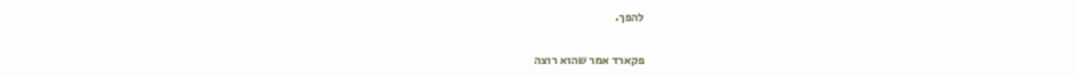להפך.

פקארד אמר שהוא רוצה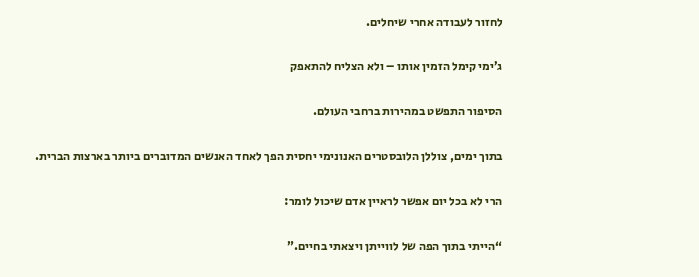לחזור לעבודה אחרי שיחלים.

ג’ימי קימל הזמין אותו – ולא הצליח להתאפק

הסיפור התפשט במהירות ברחבי העולם.

בתוך ימים, צוללן הלובסטרים האנונימי יחסית הפך לאחד האנשים המדוברים ביותר בארצות הברית.

הרי לא בכל יום אפשר לראיין אדם שיכול לומר:

“הייתי בתוך הפה של לווייתן ויצאתי בחיים.”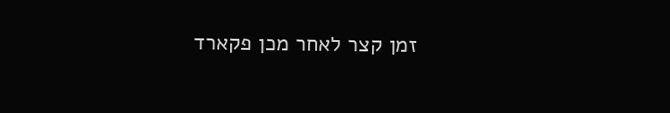זמן קצר לאחר מכן פקארד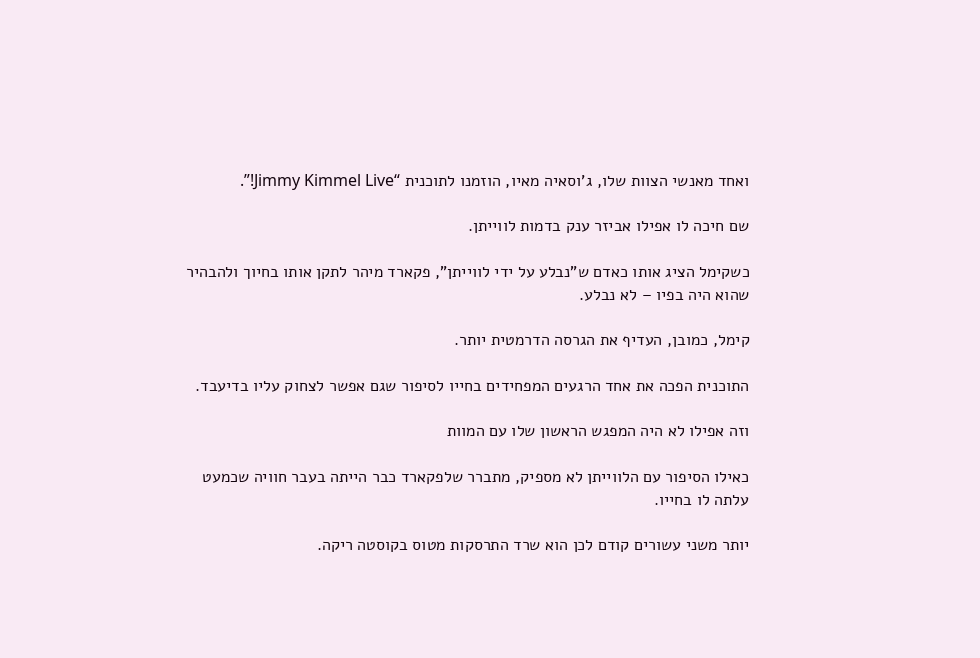ואחד מאנשי הצוות שלו, ג’וסאיה מאיו, הוזמנו לתוכנית “Jimmy Kimmel Live!”.

שם חיכה לו אפילו אביזר ענק בדמות לווייתן.

כשקימל הציג אותו כאדם ש”נבלע על ידי לווייתן”, פקארד מיהר לתקן אותו בחיוך ולהבהיר שהוא היה בפיו – לא נבלע.

קימל, כמובן, העדיף את הגרסה הדרמטית יותר.

התוכנית הפכה את אחד הרגעים המפחידים בחייו לסיפור שגם אפשר לצחוק עליו בדיעבד.

וזה אפילו לא היה המפגש הראשון שלו עם המוות

כאילו הסיפור עם הלווייתן לא מספיק, מתברר שלפקארד כבר הייתה בעבר חוויה שכמעט עלתה לו בחייו.

יותר משני עשורים קודם לכן הוא שרד התרסקות מטוס בקוסטה ריקה.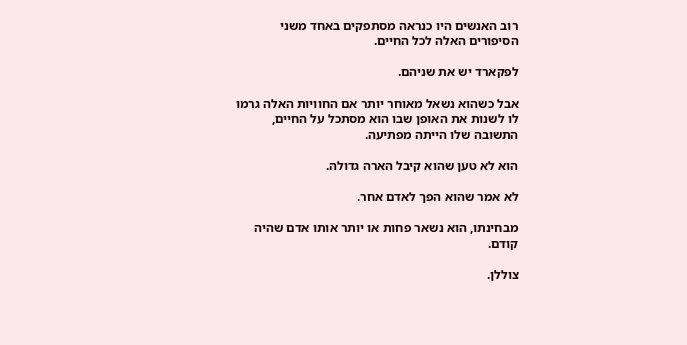רוב האנשים היו כנראה מסתפקים באחד משני הסיפורים האלה לכל החיים.

לפקארד יש את שניהם.

אבל כשהוא נשאל מאוחר יותר אם החוויות האלה גרמו לו לשנות את האופן שבו הוא מסתכל על החיים, התשובה שלו הייתה מפתיעה.

הוא לא טען שהוא קיבל הארה גדולה.

לא אמר שהוא הפך לאדם אחר.

מבחינתו, הוא נשאר פחות או יותר אותו אדם שהיה קודם.

צוללן.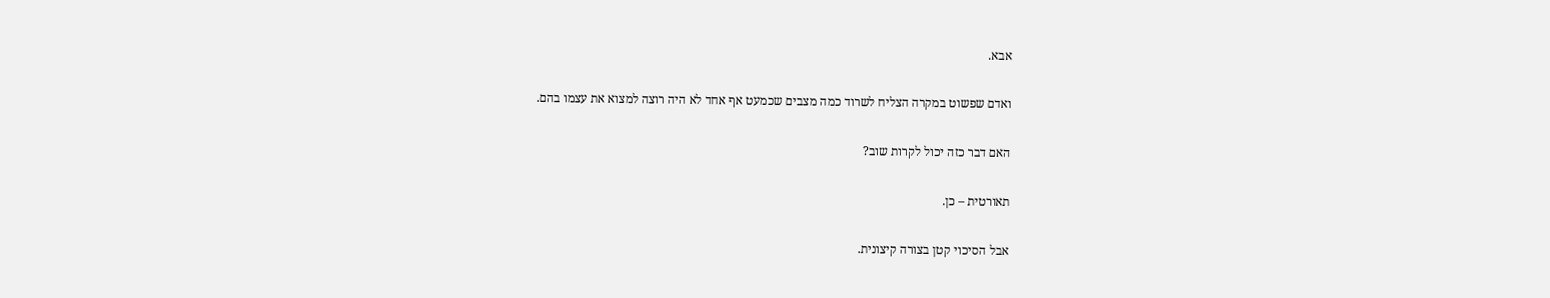אבא.

ואדם שפשוט במקרה הצליח לשרוד כמה מצבים שכמעט אף אחד לא היה רוצה למצוא את עצמו בהם.

האם דבר כזה יכול לקרות שוב?

תאורטית – כן.

אבל הסיכוי קטן בצורה קיצונית.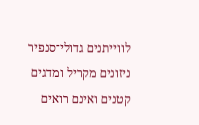לווייתנים גדולי־סנפיר ניזונים מקריל ומדגים קטנים ואינם רואים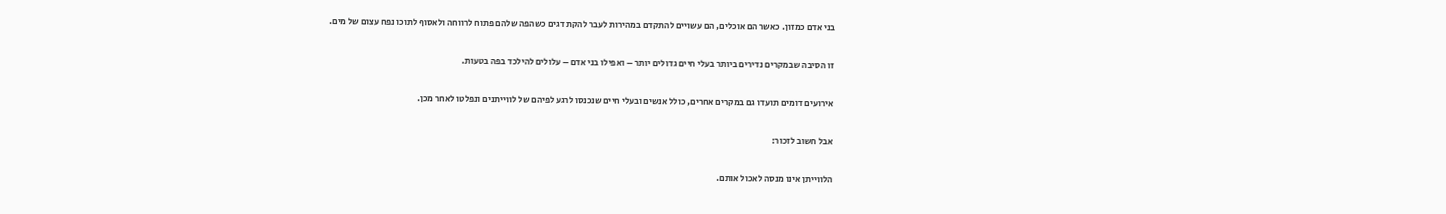בני אדם כמזון. כאשר הם אוכלים, הם עשויים להתקדם במהירות לעבר להקת דגים כשהפה שלהם פתוח לרווחה ולאסוף לתוכו נפח עצום של מים.

זו הסיבה שבמקרים נדירים ביותר בעלי חיים גדולים יותר – ואפילו בני אדם – עלולים להילכד בפה בטעות.

אירועים דומים תועדו גם במקרים אחרים, כולל אנשים ובעלי חיים שנכנסו לרגע לפיהם של לווייתנים ונפלטו לאחר מכן.

אבל חשוב לזכור:

הלווייתן אינו מנסה לאכול אותם.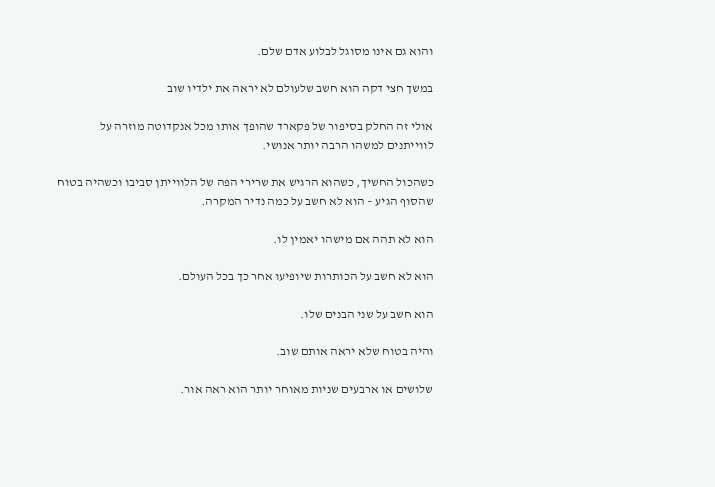והוא גם אינו מסוגל לבלוע אדם שלם.

במשך חצי דקה הוא חשב שלעולם לא יראה את ילדיו שוב

אולי זה החלק בסיפור של פקארד שהופך אותו מכל אנקדוטה מוזרה על לווייתנים למשהו הרבה יותר אנושי.

כשהכול החשיך, כשהוא הרגיש את שרירי הפה של הלווייתן סביבו וכשהיה בטוח שהסוף הגיע – הוא לא חשב על כמה נדיר המקרה.

הוא לא תהה אם מישהו יאמין לו.

הוא לא חשב על הכותרות שיופיעו אחר כך בכל העולם.

הוא חשב על שני הבנים שלו.

והיה בטוח שלא יראה אותם שוב.

שלושים או ארבעים שניות מאוחר יותר הוא ראה אור.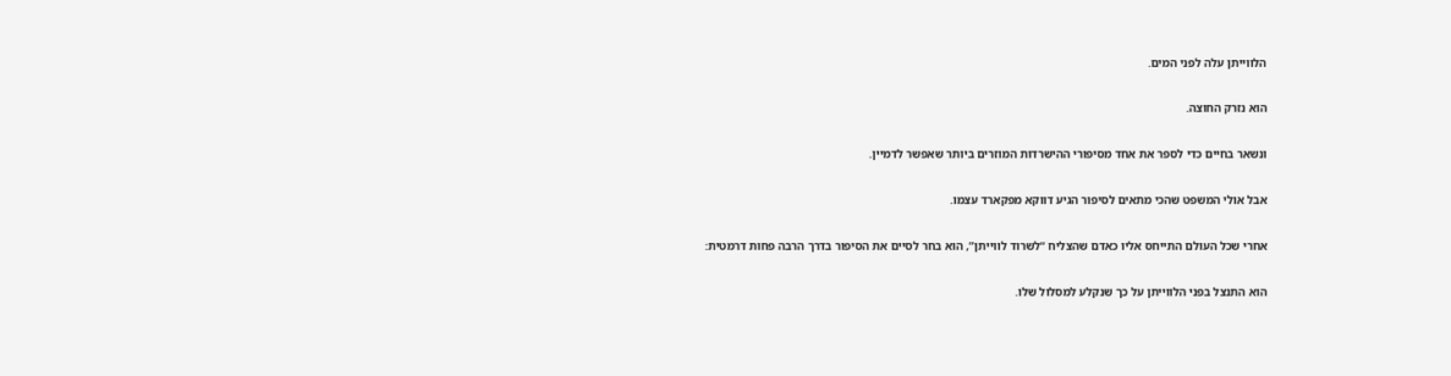הלווייתן עלה לפני המים.

הוא נזרק החוצה.

ונשאר בחיים כדי לספר את אחד מסיפורי ההישרדות המוזרים ביותר שאפשר לדמיין.

אבל אולי המשפט שהכי מתאים לסיפור הגיע דווקא מפקארד עצמו.

אחרי שכל העולם התייחס אליו כאדם שהצליח “לשרוד לווייתן”, הוא בחר לסיים את הסיפור בדרך הרבה פחות דרמטית:

הוא התנצל בפני הלווייתן על כך שנקלע למסלול שלו.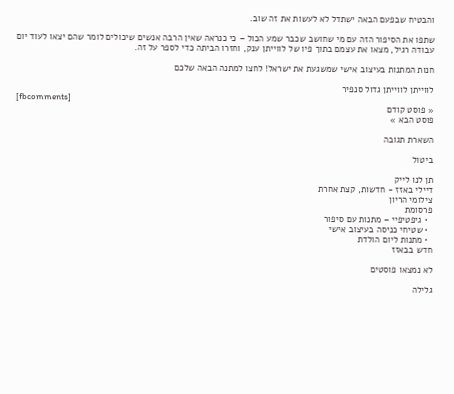והבטיח שבפעם הבאה ישתדל לא לעשות את זה שוב.

שתפו את הסיפור הזה עם מי שחושב שכבר שמע הכול – כי כנראה שאין הרבה אנשים שיכולים לומר שהם יצאו לעוד יום עבודה רגיל, מצאו את עצמם בתוך פיו של לווייתן ענק, וחזרו הביתה כדי לספר על זה.

חנות המתנות בעיצוב אישי שמשגעת את ישראל! לחצו למתנה הבאה שלכם

לווייתן לווייתן גדול סנפיר
[fbcomments]
« פוסט קודם
פוסט הבא »

השארת תגובה

ביטול

תן לנו לייק
דיילי באזז - חדשות, קצת אחרת
צילומי הריון
פרסומת
  • גיפטיפיי – מתנות עם סיפור
  • שטיחי כניסה בעיצוב אישי
  • מתנות ליום הולדת
חדש בבאזז

לא נמצאו פוסטים

גלילה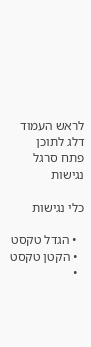לראש העמוד
דלג לתוכן
פתח סרגל נגישות

כלי נגישות

  • הגדל טקסט
  • הקטן טקסט
  •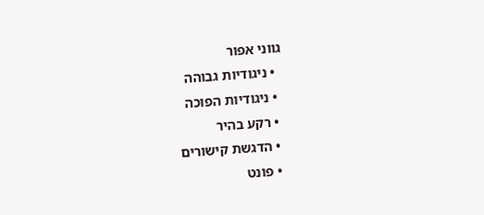גווני אפור
  • ניגודיות גבוהה
  • ניגודיות הפוכה
  • רקע בהיר
  • הדגשת קישורים
  • פונט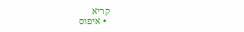קריא
  • איפוס